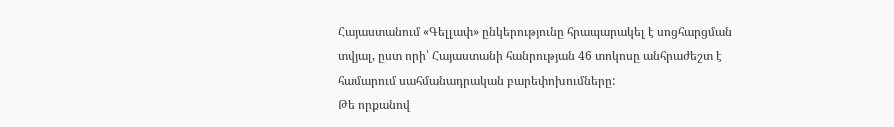Հայաստանում «Գելլափ» ընկերությունը հրապարակել է սոցհարցման տվյալ, ըստ որի՝ Հայաստանի հանրության 46 տոկոսը անհրաժեշտ է համարում սահմանադրական բարեփոխումները:
Թե որքանով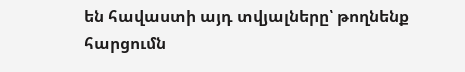են հավաստի այդ տվյալները՝ թողնենք հարցումն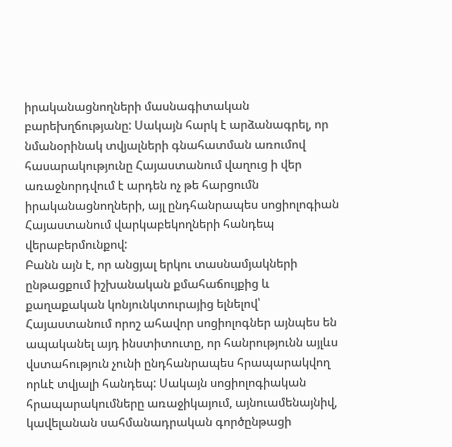իրականացնողների մասնագիտական բարեխղճությանը: Սակայն հարկ է արձանագրել, որ նմանօրինակ տվյալների գնահատման առումով հասարակությունը Հայաստանում վաղուց ի վեր առաջնորդվում է արդեն ոչ թե հարցումն իրականացնողների, այլ ընդհանրապես սոցիոլոգիան Հայաստանում վարկաբեկողների հանդեպ վերաբերմունքով:
Բանն այն է, որ անցյալ երկու տասնամյակների ընթացքում իշխանական քմահաճույքից և քաղաքական կոնյունկտուրայից ելնելով՝ Հայաստանում որոշ ահավոր սոցիոլոգներ այնպես են ապականել այդ ինստիտուտը, որ հանրությունն այլևս վստահություն չունի ընդհանրապես հրապարակվող որևէ տվյալի հանդեպ: Սակայն սոցիոլոգիական հրապարակումները առաջիկայում, այնուամենայնիվ, կավելանան սահմանադրական գործընթացի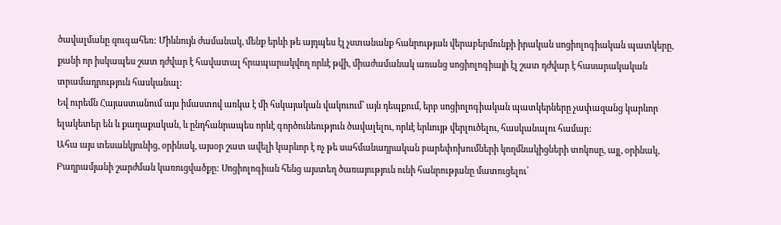ծավալմանը զուգահեռ: Միևնույն ժամանակ, մենք երևի թե այդպես էլ չստանանք հանրության վերաբերմունքի իրական սոցիոլոգիական պատկերը, քանի որ իսկապես շատ դժվար է հավատալ հրապարակվող որևէ թվի, միաժամանակ առանց սոցիոլոգիայի էլ շատ դժվար է հասարակական տրամադրություն հասկանալ:
Եվ ուրեմն Հայաստանում այս իմաստով առկա է մի հսկայական վակուում՝ այն դեպքում, երբ սոցիոլոգիական պատկերները չափազանց կարևոր ելակետեր են և քաղաքական, և ընդհանրապես որևէ գործունեություն ծավալելու, որևէ երևույթ վերլուծելու, հասկանալու համար:
Ահա այս տեսանկյունից, օրինակ, այսօր շատ ավելի կարևոր է ոչ թե սահմանադրական բարեփոխումների կողմնակիցների տոկոսը, այլ, օրինակ, Բաղրամյանի շարժման կառուցվածքը: Սոցիոլոգիան հենց այստեղ ծառայություն ունի հանրությանը մատուցելու՝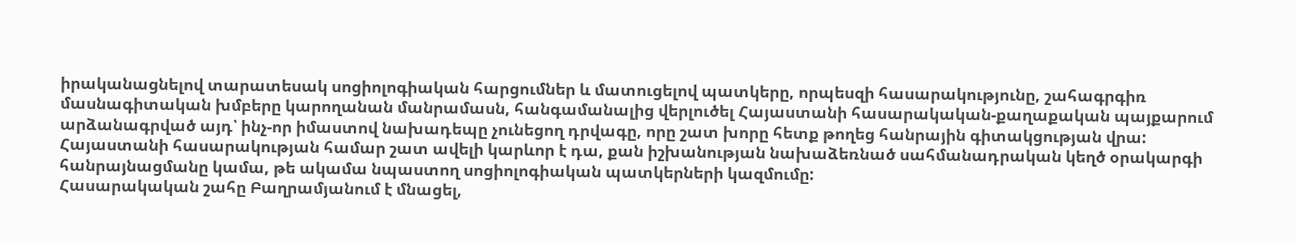իրականացնելով տարատեսակ սոցիոլոգիական հարցումներ և մատուցելով պատկերը, որպեսզի հասարակությունը, շահագրգիռ մասնագիտական խմբերը կարողանան մանրամասն, հանգամանալից վերլուծել Հայաստանի հասարակական-քաղաքական պայքարում արձանագրված այդ՝ ինչ-որ իմաստով նախադեպը չունեցող դրվագը, որը շատ խորը հետք թողեց հանրային գիտակցության վրա:
Հայաստանի հասարակության համար շատ ավելի կարևոր է դա, քան իշխանության նախաձեռնած սահմանադրական կեղծ օրակարգի հանրայնացմանը կամա, թե ակամա նպաստող սոցիոլոգիական պատկերների կազմումը:
Հասարակական շահը Բաղրամյանում է մնացել,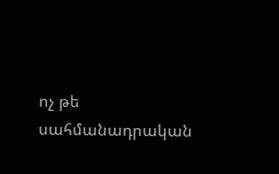ոչ թե սահմանադրական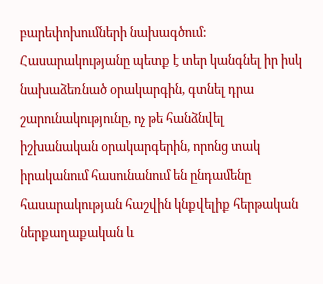բարեփոխումների նախագծում: Հասարակությանը պետք է տեր կանգնել իր իսկ նախաձեռնած օրակարգին, գտնել դրա շարունակությունը, ոչ թե հանձնվել իշխանական օրակարգերին, որոնց տակ իրականում հասունանում են ընդամենը հասարակության հաշվին կնքվելիք հերթական ներքաղաքական և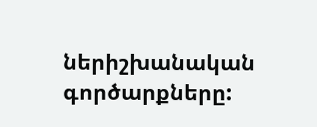ներիշխանական գործարքները: